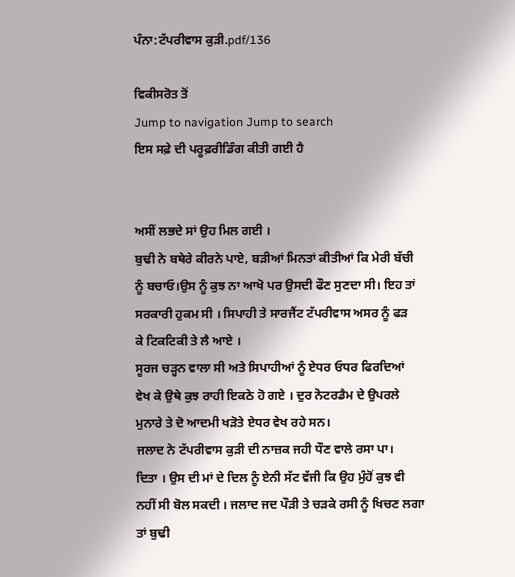ਪੰਨਾ:ਟੱਪਰੀਵਾਸ ਕੁੜੀ.pdf/136

ਵਿਕੀਸਰੋਤ ਤੋਂ
Jump to navigation Jump to search
ਇਸ ਸਫ਼ੇ ਦੀ ਪਰੂਫ਼ਰੀਡਿੰਗ ਕੀਤੀ ਗਈ ਹੈ


ਅਸੀਂ ਲਭਦੇ ਸਾਂ ਉਹ ਮਿਲ ਗਈ ।
ਬੁਢੀ ਨੇ ਬਥੇਰੇ ਕੀਰਨੇ ਪਾਏ, ਬੜੀਆਂ ਮਿਨਤਾਂ ਕੀਤੀਆਂ ਕਿ ਮੇਰੀ ਬੱਚੀ
ਨੂੰ ਬਚਾਓ।ਉਸ ਨੂੰ ਕੁਝ ਨਾ ਆਖੋ ਪਰ ਉਸਦੀ ਫੌਣ ਸੁਣਦਾ ਸੀ। ਇਹ ਤਾਂ
ਸਰਕਾਰੀ ਹੁਕਮ ਸੀ । ਸਿਪਾਹੀ ਤੇ ਸਾਰਜੈਂਟ ਟੱਪਰੀਵਾਸ ਅਸਰ ਨੂੰ ਫੜ
ਕੇ ਟਿਕਟਿਕੀ ਤੇ ਲੈ ਆਏ ।
ਸੂਰਜ ਚੜ੍ਹਨ ਵਾਲਾ ਸੀ ਅਤੇ ਸਿਪਾਹੀਆਂ ਨੂੰ ਏਧਰ ਓਧਰ ਫਿਰਦਿਆਂ
ਵੇਖ ਕੇ ਉਥੇ ਕੁਝ ਰਾਹੀ ਇਕਠੇ ਹੋ ਗਏ । ਦੁਰ ਨੋਟਰਡੈਮ ਦੇ ਉਪਰਲੇ
ਮੁਨਾਰੇ ਤੇ ਦੋ ਆਦਮੀ ਖੜੋਤੇ ਏਧਰ ਵੇਖ ਰਹੇ ਸਨ।
ਜਲਾਦ ਨੇ ਟੱਪਰੀਵਾਸ ਕੁੜੀ ਦੀ ਨਾਜ਼ਕ ਜਹੀ ਧੌਣ ਵਾਲੇ ਰਸਾ ਪਾ।
ਦਿਤਾ । ਉਸ ਦੀ ਮਾਂ ਦੇ ਦਿਲ ਨੂੰ ਏਨੀ ਸੱਟ ਵੱਜੀ ਕਿ ਉਹ ਮੁੰਹੋਂ ਕੁਝ ਵੀ
ਨਹੀਂ ਸੀ ਬੋਲ ਸਕਦੀ । ਜਲਾਦ ਜਦ ਪੌੜੀ ਤੇ ਚੜਕੇ ਰਸੀ ਨੂੰ ਖਿਚਣ ਲਗਾ
ਤਾਂ ਬੁਢੀ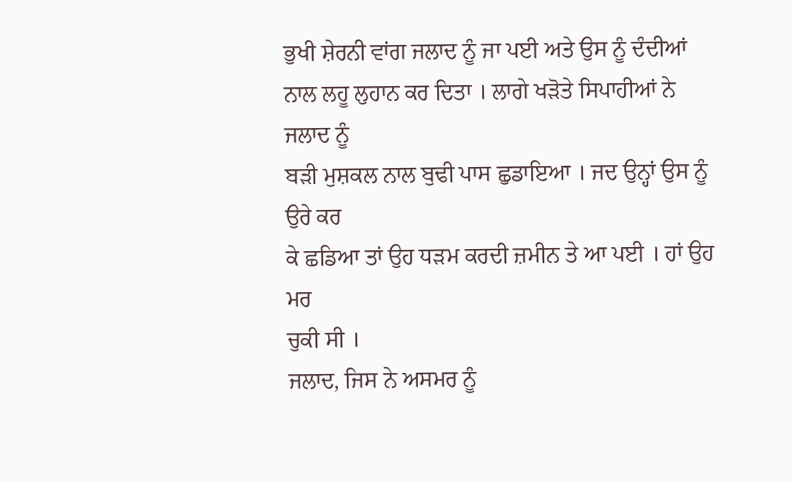ਭੁਖੀ ਸ਼ੇਰਨੀ ਵਾਂਗ ਜਲਾਦ ਨੂੰ ਜਾ ਪਈ ਅਤੇ ਉਸ ਨੂੰ ਦੰਦੀਆਂ
ਨਾਲ ਲਹੂ ਲੁਹਾਨ ਕਰ ਦਿਤਾ । ਲਾਗੇ ਖੜੋਤੇ ਸਿਪਾਹੀਆਂ ਨੇ ਜਲਾਦ ਨੂੰ
ਬੜੀ ਮੁਸ਼ਕਲ ਨਾਲ ਬੁਢੀ ਪਾਸ ਛੁਡਾਇਆ । ਜਦ ਉਨ੍ਹਾਂ ਉਸ ਨੂੰ ਉਰੇ ਕਰ
ਕੇ ਛਡਿਆ ਤਾਂ ਉਹ ਧੜਮ ਕਰਦੀ ਜ਼ਮੀਨ ਤੇ ਆ ਪਈ । ਹਾਂ ਉਹ ਮਰ
ਚੁਕੀ ਸੀ ।
ਜਲਾਦ, ਜਿਸ ਨੇ ਅਸਮਰ ਨੂੰ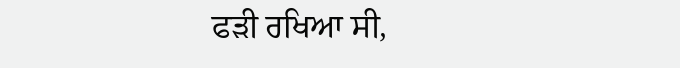ਫੜੀ ਰਖਿਆ ਸੀ,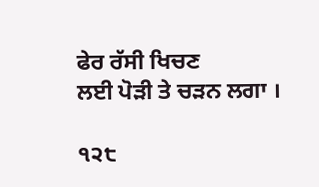ਫੇਰ ਰੱਸੀ ਖਿਚਣ
ਲਈ ਪੋੜੀ ਤੇ ਚੜਨ ਲਗਾ ।

੧੨੮